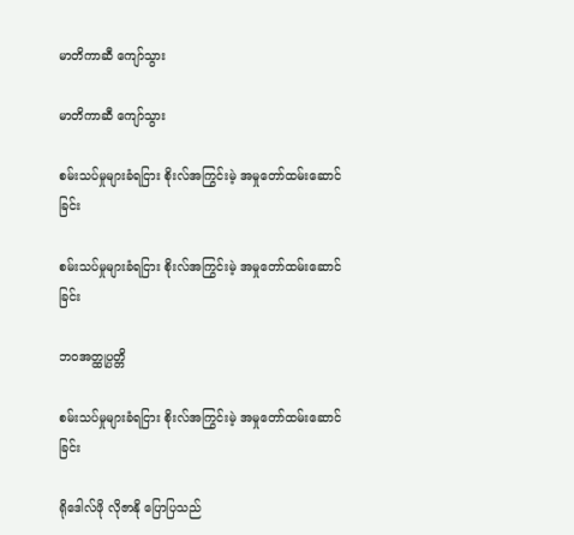မာတိကာဆီ ကျော်သွား

မာတိကာဆီ ကျော်သွား

စမ်းသပ်မှုများခံရငြား စိုးလ်အကြွင်းမဲ့ အမှုတော်ထမ်းဆောင်ခြင်း

စမ်းသပ်မှုများခံရငြား စိုးလ်အကြွင်းမဲ့ အမှုတော်ထမ်းဆောင်ခြင်း

ဘဝအတ္ထုပ္ပတ္တိ

စမ်းသပ်မှုများခံရငြား စိုးလ်အကြွင်းမဲ့ အမှုတော်ထမ်းဆောင်ခြင်း

ရိုဒေါလ်ဖို လိုဇာနို ပြောပြသည်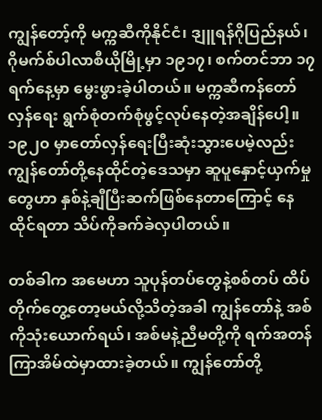ကျွန်တော့်ကို မက္ကဆီကိုနိုင်ငံ၊ ဒျူရန်ဂိုပြည်နယ်၊ ဂိုမက်စ်ပါလာစီယိုမြို့မှာ ၁၉၁၇၊ စက်တင်ဘာ ၁၇ ရက်နေ့မှာ မွေးဖွားခဲ့ပါတယ်။ မက္ကဆီကန်တော်လှန်ရေး ရွက်စုံတက်စုံဖွင့်လုပ်နေတဲ့အချိန်ပေါ့။ ၁၉၂၀ မှာတော်လှန်ရေးပြီးဆုံးသွားပေမဲ့လည်း ကျွန်တော်တို့နေထိုင်တဲ့ဒေသမှာ ဆူပူနှောင့်ယှက်မှုတွေဟာ နှစ်နဲ့ချီပြီးဆက်ဖြစ်နေတာကြောင့် နေထိုင်ရတာ သိပ်ကိုခက်ခဲလှပါတယ်။

တစ်ခါက အမေဟာ သူပုန်တပ်တွေနဲ့စစ်တပ် ထိပ်တိုက်တွေ့တော့မယ်လို့သိတဲ့အခါ ကျွန်တော်နဲ့ အစ်ကိုသုံးယောက်ရယ်၊ အစ်မနဲ့ညီမတို့ကို ရက်အတန်ကြာအိမ်ထဲမှာထားခဲ့တယ်။ ကျွန်တော်တို့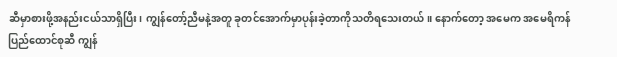ဆီမှာစားဖို့အနည်းငယ်သာရှိပြီး၊ ကျွန်တော့်ညီမနဲ့အတူ ခုတင်အောက်မှာပုန်းခဲ့တာကိုသတိရသေးတယ်။ နောက်တော့ အမေက အမေရိကန်ပြည်ထောင်စုဆီ ကျွန်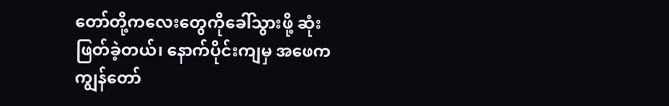တော်တို့ကလေးတွေကိုခေါ်သွားဖို့ ဆုံးဖြတ်ခဲ့တယ်၊ နောက်ပိုင်းကျမှ အဖေက ကျွန်တော်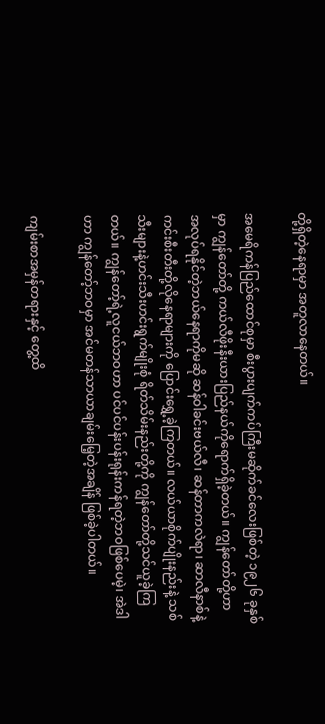တို့ရှိတဲ့နေရာမှာ အတူလာနေတယ်။

အမေရိကန်ပြည်ထောင်စုမှာ စီးပွားပျက်ကပ်ကြီးမဆိုက်ခင်လေးဖြစ်တဲ့ ၁၉၂၆ ခုနှစ်မှာ ကျွန်တော်တို့ ကယ်လီဖိုးနီးယားပြည်နယ်ကိုရောက်ရှိခဲ့တယ်။ ကျွန်တော်တို့ဟာ အလုပ်ရနိုင်တဲ့ဘယ်နေရာကိုမဆို ဆန်ဝါခင်းဗယ်လီ၊ ဆန်တာကလဲရာ၊ ဆာလီနာစ်နဲ့ ကင်းစီးတီးတို့လိုနေရာများကို ပြောင်းရွှေ့ခဲ့ကြတယ်။ လယ်ယာစိုက်ပျိုးနည်းနဲ့ သစ်သီးများနဲ့ဟင်းသီးဟင်းရွက်မျိုးစုံ ရိတ်သိမ်းနည်းတို့ကို ကျွန်တော်တို့သင်ယူခဲ့ကြတယ်။ ကျွန်တော့်ရဲ့လူငယ်ဘဝဟာ ပင်ပင်ပန်းပန်းရုန်းကန်ရတဲ့ဘဝဖြစ်ပေမဲ့၊ အဲဒါဟာ ကျွန်တော့်ဘဝမှာ အင်မတန်သာယာချမ်းမြေ့တဲ့အချိန် ဖြစ်ခဲ့ပါတယ်။

ကျမ်းစာအမှန်တရားနှင့် တွေ့ထိ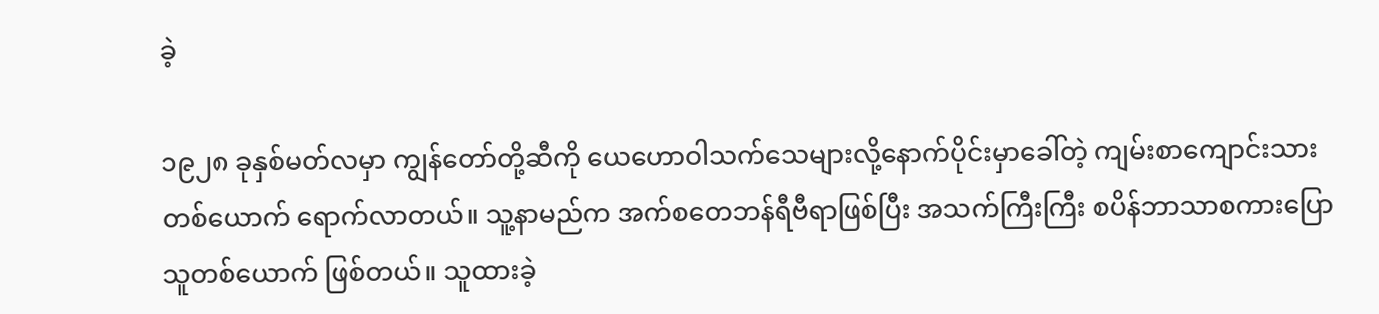ခဲ့

၁၉၂၈ ခုနှစ်မတ်လမှာ ကျွန်တော်တို့ဆီကို ယေဟောဝါသက်သေများလို့နောက်ပိုင်းမှာခေါ်တဲ့ ကျမ်းစာကျောင်းသားတစ်ယောက် ရောက်လာတယ်။ သူ့နာမည်က အက်စတေဘန်ရီဗီရာဖြစ်ပြီး အသက်ကြီးကြီး စပိန်ဘာသာစကားပြောသူတစ်ယောက် ဖြစ်တယ်။ သူထားခဲ့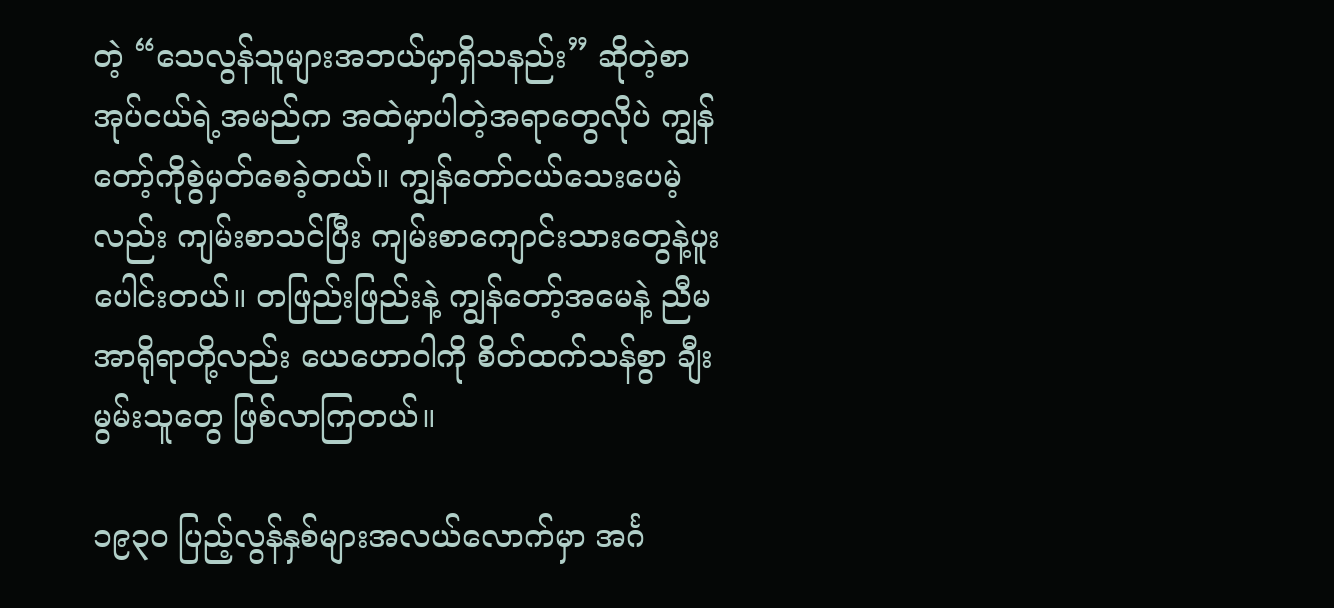တဲ့ “သေလွန်သူများအဘယ်မှာရှိသနည်း” ဆိုတဲ့စာအုပ်ငယ်ရဲ့အမည်က အထဲမှာပါတဲ့အရာတွေလိုပဲ ကျွန်တော့်ကိုစွဲမှတ်စေခဲ့တယ်။ ကျွန်တော်ငယ်သေးပေမဲ့လည်း ကျမ်းစာသင်ပြီး ကျမ်းစာကျောင်းသားတွေနဲ့ပူးပေါင်းတယ်။ တဖြည်းဖြည်းနဲ့ ကျွန်တော့်အမေနဲ့ ညီမအာရိုရာတို့လည်း ယေဟောဝါကို စိတ်ထက်သန်စွာ ချီးမွမ်းသူတွေ ဖြစ်လာကြတယ်။

၁၉၃၀ ပြည့်လွန်နှစ်များအလယ်လောက်မှာ အင်္ဂ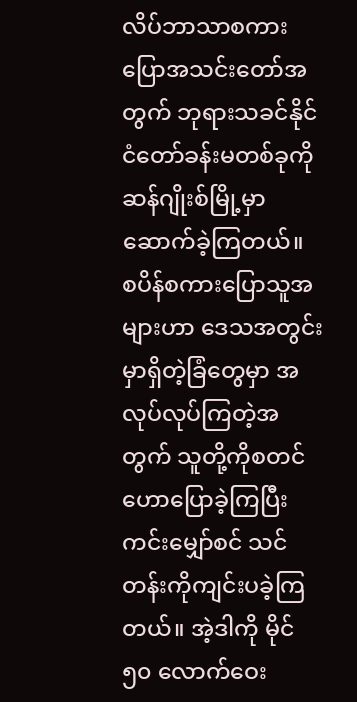လိပ်ဘာသာစကားပြောအသင်းတော်အတွက် ဘုရားသခင်နိုင်ငံတော်ခန်းမတစ်ခုကို ဆန်ဂျိုးစ်မြို့မှာဆောက်ခဲ့ကြတယ်။ စပိန်စကားပြောသူအများဟာ ဒေသအတွင်းမှာရှိတဲ့ခြံတွေမှာ အလုပ်လုပ်ကြတဲ့အတွက် သူတို့ကိုစတင်ဟောပြောခဲ့ကြပြီး ကင်းမျှော်စင် သင်တန်းကိုကျင်းပခဲ့ကြတယ်။ အဲ့ဒါကို မိုင် ၅၀ လောက်ဝေး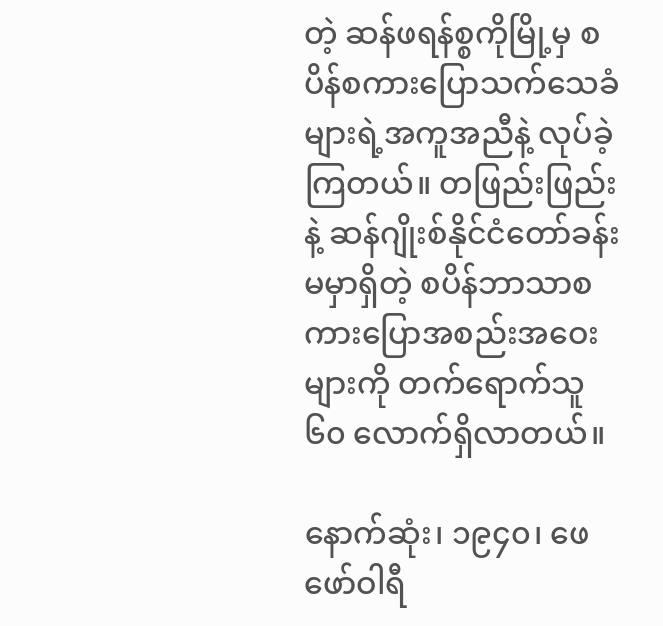တဲ့ ဆန်ဖရန်စ္စကိုမြို့မှ စပိန်စကားပြောသက်သေခံများရဲ့အကူအညီနဲ့ လုပ်ခဲ့ကြတယ်။ တဖြည်းဖြည်းနဲ့ ဆန်ဂျိုးစ်နိုင်ငံတော်ခန်းမမှာရှိတဲ့ စပိန်ဘာသာစကားပြောအစည်းအဝေးများကို တက်ရောက်သူ ၆၀ လောက်ရှိလာတယ်။

နောက်ဆုံး၊ ၁၉၄၀၊ ဖေဖော်ဝါရီ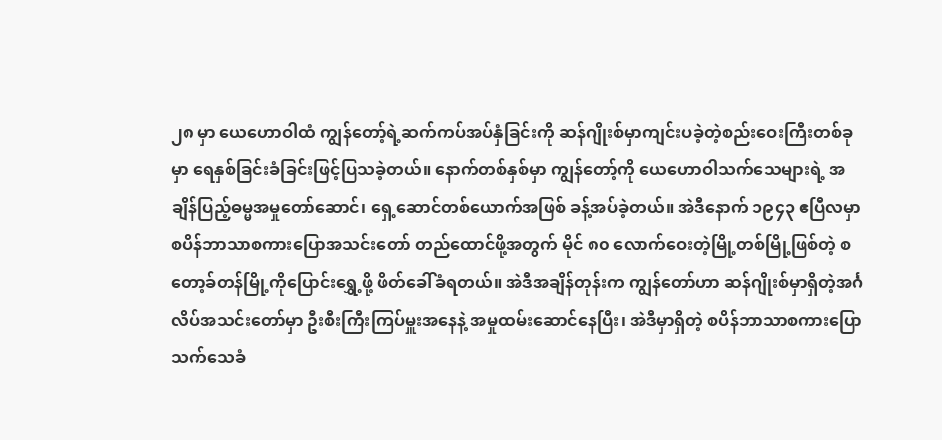၂၈ မှာ ယေဟောဝါထံ ကျွန်တော့်ရဲ့ဆက်ကပ်အပ်နှံခြင်းကို ဆန်ဂျိုးစ်မှာကျင်းပခဲ့တဲ့စည်းဝေးကြီးတစ်ခုမှာ ရေနှစ်ခြင်းခံခြင်းဖြင့်ပြသခဲ့တယ်။ နောက်တစ်နှစ်မှာ ကျွန်တော့်ကို ယေဟောဝါသက်သေများရဲ့ အချိန်ပြည့်ဓမ္မအမှုတော်ဆောင်၊ ရှေ့ဆောင်တစ်ယောက်အဖြစ် ခန့်အပ်ခဲ့တယ်။ အဲဒီနောက် ၁၉၄၃ ဧပြီလမှာ စပိန်ဘာသာစကားပြောအသင်းတော် တည်ထောင်ဖို့အတွက် မိုင် ၈၀ လောက်ဝေးတဲ့မြို့တစ်မြို့ဖြစ်တဲ့ စတော့ခ်တန်မြို့ကိုပြောင်းရွှေ့ဖို့ ဖိတ်ခေါ်ခံရတယ်။ အဲဒီအချိန်တုန်းက ကျွန်တော်ဟာ ဆန်ဂျိုးစ်မှာရှိတဲ့အင်္ဂလိပ်အသင်းတော်မှာ ဦးစီးကြီးကြပ်မှူးအနေနဲ့ အမှုထမ်းဆောင်နေပြီး၊ အဲဒီမှာရှိတဲ့ စပိန်ဘာသာစကားပြောသက်သေခံ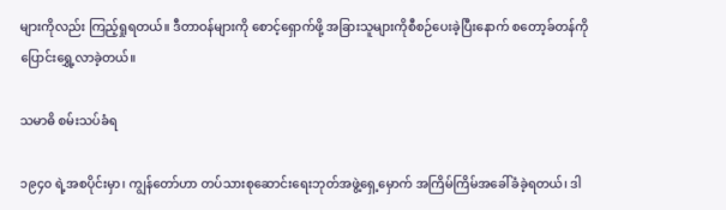များကိုလည်း ကြည့်ရှုရတယ်။ ဒီတာဝန်များကို စောင့်ရှောက်ဖို့ အခြားသူများကိုစီစဉ်ပေးခဲ့ပြီးနောက် စတော့ခ်တန်ကိုပြောင်းရွှေ့လာခဲ့တယ်။

သမာဓိ စမ်းသပ်ခံရ

၁၉၄၀ ရဲ့အစပိုင်းမှာ၊ ကျွန်တော်ဟာ တပ်သားစုဆောင်းရေးဘုတ်အဖွဲ့ရှေ့မှောက် အကြိမ်ကြိမ်အခေါ်ခံခဲ့ရတယ်၊ ဒါ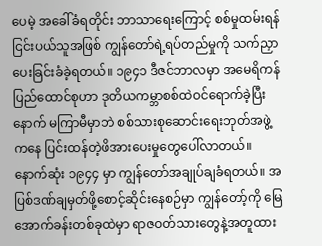ပေမဲ့ အခေါ်ခံရတိုင်း ဘာသာရေးကြောင့် စစ်မှုထမ်းရန်ငြင်းပယ်သူအဖြစ် ကျွန်တော်ရဲ့ရပ်တည်မှုကို သက်ညှာပေးခြင်းခံခဲ့ရတယ်။ ၁၉၄၁ ဒီဇင်ဘာလမှာ အမေရိကန်ပြည်ထောင်စုဟာ ဒုတိယကမ္ဘာစစ်ထဲဝင်ရောက်ခဲ့ပြီးနောက် မကြာမီမှာဘဲ စစ်သားစုဆောင်းရေးဘုတ်အဖွဲ့ကနေ ပြင်းထန်တဲ့ဖိအားပေးမှုတွေပေါ်လာတယ်။ နောက်ဆုံး ၁၉၄၄ မှာ ကျွန်တော်အချုပ်ချခံရတယ်။ အပြစ်ဒဏ်ချမှတ်ဖို့စောင့်ဆိုင်းနေစဉ်မှာ ကျွန်တော့်ကို မြေအောက်ခန်းတစ်ခုထဲမှာ ရာဇဝတ်သားတွေနဲ့အတူထား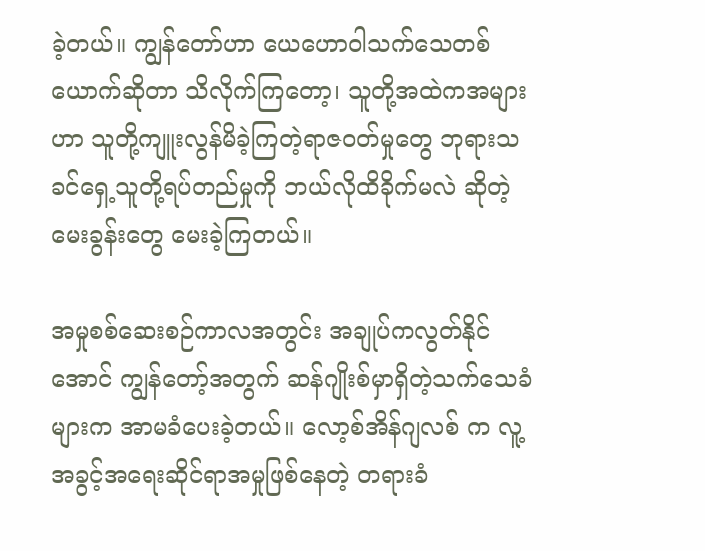ခဲ့တယ်။ ကျွန်တော်ဟာ ယေဟောဝါသက်သေတစ်ယောက်ဆိုတာ သိလိုက်ကြတော့၊ သူတို့အထဲကအများဟာ သူတို့ကျူးလွန်မိခဲ့ကြတဲ့ရာဇဝတ်မှုတွေ ဘုရားသခင်ရှေ့သူတို့ရပ်တည်မှုကို ဘယ်လိုထိခိုက်မလဲ ဆိုတဲ့မေးခွန်းတွေ မေးခဲ့ကြတယ်။

အမှုစစ်ဆေးစဉ်ကာလအတွင်း အချုပ်ကလွတ်နိုင်အောင် ကျွန်တော့်အတွက် ဆန်ဂျိုးစ်မှာရှိတဲ့သက်သေခံများက အာမခံပေးခဲ့တယ်။ လော့စ်အိန်ဂျလစ် က လူ့အခွင့်အရေးဆိုင်ရာအမှုဖြစ်နေတဲ့ တရားခံ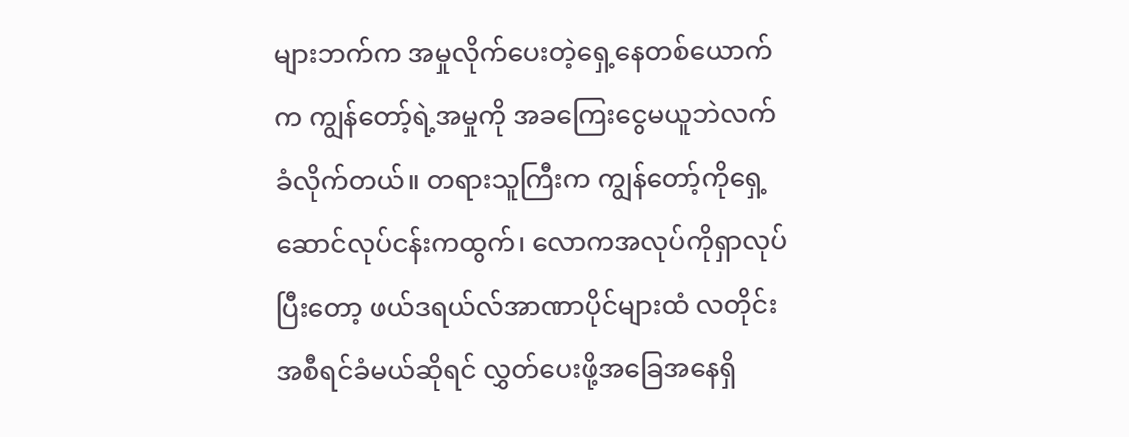များဘက်က အမှုလိုက်ပေးတဲ့ရှေ့နေတစ်ယောက်က ကျွန်တော့်ရဲ့အမှုကို အခကြေးငွေမယူဘဲလက်ခံလိုက်တယ်။ တရားသူကြီးက ကျွန်တော့်ကိုရှေ့ဆောင်လုပ်ငန်းကထွက်၊ လောကအလုပ်ကိုရှာလုပ် ပြီးတော့ ဖယ်ဒရယ်လ်အာဏာပိုင်များထံ လတိုင်းအစီရင်ခံမယ်ဆိုရင် လွှတ်ပေးဖို့အခြေအနေရှိ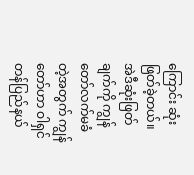ကြောင်း ဆုံးဖြတ်ခဲ့တယ်။ အဲဒီဆုံးဖြတ်ချက်ကို ကျွန်တော်လက်မခံတဲ့အတွက် ကျွန်တော်ဟာ ဝါရှင်တန်ပြည်နယ်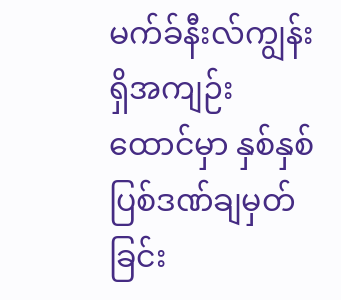မက်ခ်နီးလ်ကျွန်းရှိအကျဉ်းထောင်မှာ နှစ်နှစ်ပြစ်ဒဏ်ချမှတ်ခြင်း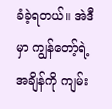ခံခဲ့ရတယ်။ အဲဒီမှာ ကျွန်တော့်ရဲ့အချိန်ကို ကျမ်း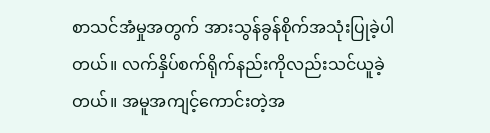စာသင်အံမှုအတွက် အားသွန်ခွန်စိုက်အသုံးပြုခဲ့ပါတယ်။ လက်နှိပ်စက်ရိုက်နည်းကိုလည်းသင်ယူခဲ့တယ်။ အမူအကျင့်ကောင်းတဲ့အ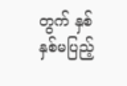တွက် နှစ်နှစ်မပြည့်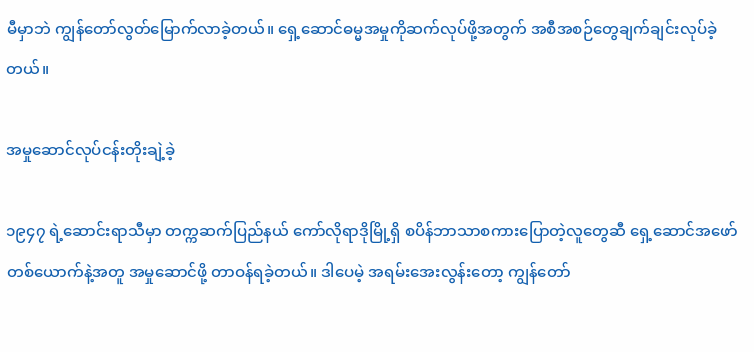မီမှာဘဲ ကျွန်တော်လွတ်မြောက်လာခဲ့တယ်။ ရှေ့ဆောင်ဓမ္မအမှုကိုဆက်လုပ်ဖို့အတွက် အစီအစဉ်တွေချက်ချင်းလုပ်ခဲ့တယ်။

အမှုဆောင်လုပ်ငန်းတိုးချဲ့ခဲ့

၁၉၄၇ ရဲ့ဆောင်းရာသီမှာ တက္ကဆက်ပြည်နယ် ကော်လိုရာဒိုမြို့ရှိ စပိန်ဘာသာစကားပြောတဲ့လူတွေဆီ ရှေ့ဆောင်အဖော်တစ်ယောက်နဲ့အတူ အမှုဆောင်ဖို့ တာဝန်ရခဲ့တယ်။ ဒါပေမဲ့ အရမ်းအေးလွန်းတော့ ကျွန်တော်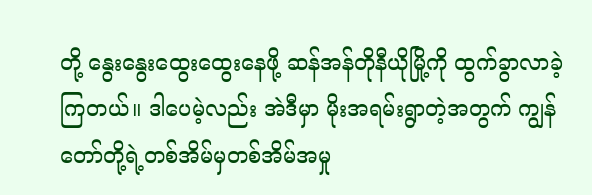တို့ နွေးနွေးထွေးထွေးနေဖို့ ဆန်အန်တိုနီယိုမြို့ကို ထွက်ခွာလာခဲ့ကြတယ်။ ဒါပေမဲ့လည်း အဲဒီမှာ မိုးအရမ်းရွာတဲ့အတွက် ကျွန်တော်တို့ရဲ့တစ်အိမ်မှတစ်အိမ်အမှု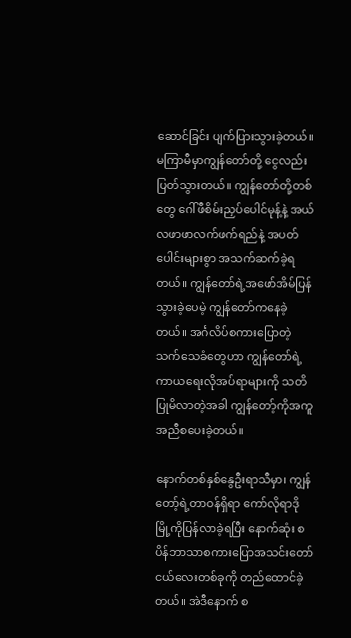ဆောင်ခြင်း ပျက်ပြားသွားခဲ့တယ်။ မကြာမီမှာကျွန်တော်တို့ ငွေလည်းပြတ်သွားတယ်။ ကျွန်တော်တို့တစ်တွေ ဂေါ်ဖီစိမ်းညှပ်ပေါင်မုန့်နဲ့ အယ်လဖာဖာလက်ဖက်ရည်နဲ့ အပတ်ပေါင်းများစွာ အသက်ဆက်ခဲ့ရတယ်။ ကျွန်တော်ရဲ့အဖော်အိမ်ပြန်သွားခဲ့ပေမဲ့ ကျွန်တော်ကနေခဲ့တယ်။ အင်္ဂလိပ်စကားပြောတဲ့သက်သေခံတွေဟာ ကျွန်တော်ရဲ့ကာယရေးလိုအပ်ရာများကို သတိပြုမိလာတဲ့အခါ ကျွန်တော့်ကိုအကူအညီစပေးခဲ့တယ်။

နောက်တစ်နှစ်နွေဦးရာသီမှာ၊ ကျွန်တော့်ရဲ့တာဝန်ရှိရာ ကော်လိုရာဒိုမြို့ကိုပြန်လာခဲ့ရပြီး နောက်ဆုံး စပိန်ဘာသာစကားပြောအသင်းတော်ငယ်လေးတစ်ခုကို တည်ထောင်ခဲ့တယ်။ အဲဒီနောက် စ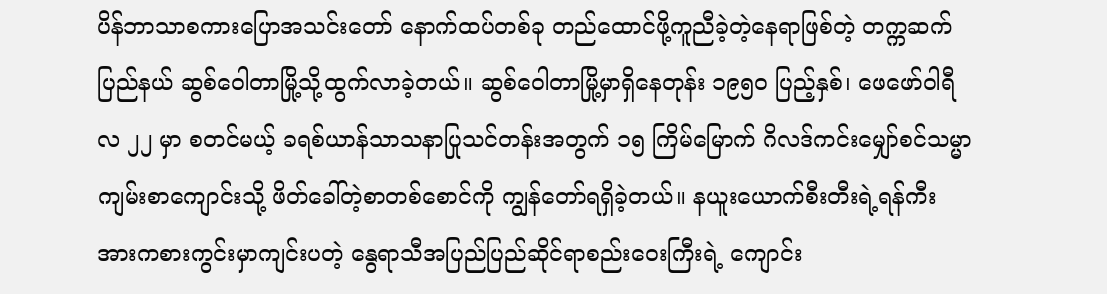ပိန်ဘာသာစကားပြောအသင်းတော် နောက်ထပ်တစ်ခု တည်ထောင်ဖို့ကူညီခဲ့တဲ့နေရာဖြစ်တဲ့ တက္ကဆက်ပြည်နယ် ဆွစ်ဝေါတာမြို့သို့ထွက်လာခဲ့တယ်။ ဆွစ်ဝေါတာမြို့မှာရှိနေတုန်း ၁၉၅၀ ပြည့်နှစ်၊ ဖေဖော်ဝါရီလ ၂၂ မှာ စတင်မယ့် ခရစ်ယာန်သာသနာပြုသင်တန်းအတွက် ၁၅ ကြိမ်မြောက် ဂိလဒ်ကင်းမျှော်စင်သမ္မာကျမ်းစာကျောင်းသို့ ဖိတ်ခေါ်တဲ့စာတစ်စောင်ကို ကျွန်တော်ရရှိခဲ့တယ်။ နယူးယောက်စီးတီးရဲ့ရန်ကီးအားကစားကွင်းမှာကျင်းပတဲ့ နွေရာသီအပြည်ပြည်ဆိုင်ရာစည်းဝေးကြီးရဲ့ ကျောင်း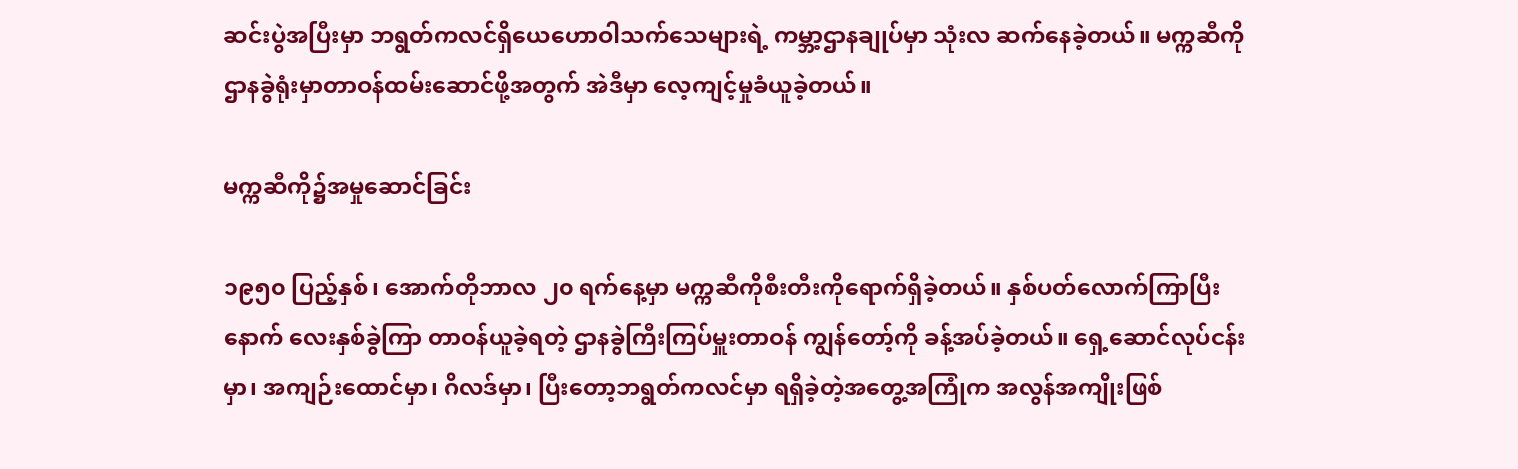ဆင်းပွဲအပြီးမှာ ဘရွတ်ကလင်ရှိယေဟောဝါသက်သေများရဲ့ ကမ္ဘာ့ဌာနချုပ်မှာ သုံးလ ဆက်နေခဲ့တယ်။ မက္ကဆီကိုဌာနခွဲရုံးမှာတာဝန်ထမ်းဆောင်ဖို့အတွက် အဲဒီမှာ လေ့ကျင့်မှုခံယူခဲ့တယ်။

မက္ကဆီကို၌အမှုဆောင်ခြင်း

၁၉၅၀ ပြည့်နှစ်၊ အောက်တိုဘာလ ၂၀ ရက်နေ့မှာ မက္ကဆီကိုစီးတီးကိုရောက်ရှိခဲ့တယ်။ နှစ်ပတ်လောက်ကြာပြီးနောက် လေးနှစ်ခွဲကြာ တာဝန်ယူခဲ့ရတဲ့ ဌာနခွဲကြီးကြပ်မှူးတာဝန် ကျွန်တော့်ကို ခန့်အပ်ခဲ့တယ်။ ရှေ့ဆောင်လုပ်ငန်းမှာ၊ အကျဉ်းထောင်မှာ၊ ဂိလဒ်မှာ၊ ပြီးတော့ဘရွတ်ကလင်မှာ ရရှိခဲ့တဲ့အတွေ့အကြုံက အလွန်အကျိုးဖြစ်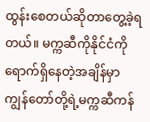ထွန်းစေတယ်ဆိုတာတွေ့ခဲ့ရတယ်။ မက္ကဆီကိုနိုင်ငံကိုရောက်ရှိနေတဲ့အချိန်မှာ ကျွန်တော်တို့ရဲ့မက္ကဆီကန်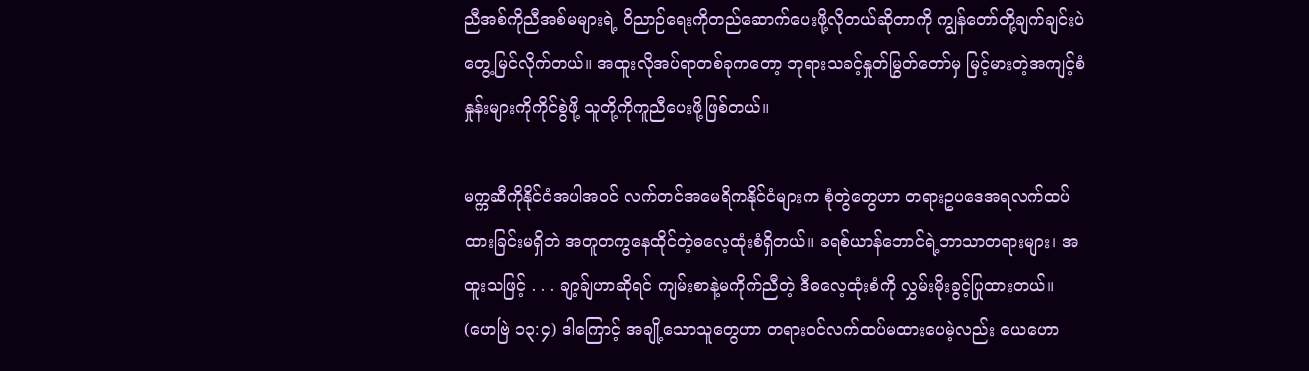ညီအစ်ကိုညီအစ်မများရဲ့ ဝိညာဉ်ရေးကိုတည်ဆောက်ပေးဖို့လိုတယ်ဆိုတာကို ကျွန်တော်တို့ချက်ချင်းပဲတွေ့မြင်လိုက်တယ်။ အထူးလိုအပ်ရာတစ်ခုကတော့ ဘုရားသခင့်နှုတ်မြွတ်တော်မှ မြင့်မားတဲ့အကျင့်စံနှုန်းများကိုကိုင်စွဲဖို့ သူတို့ကိုကူညီပေးဖို့ဖြစ်တယ်။

မက္ကဆီကိုနိုင်ငံအပါအဝင် လက်တင်အမေရိကနိုင်ငံများက စုံတွဲတွေဟာ တရားဥပဒေအရလက်ထပ်ထားခြင်းမရှိဘဲ အတူတကွနေထိုင်တဲ့ဓလေ့ထုံးစံရှိတယ်။ ခရစ်ယာန်ဘောင်ရဲ့ဘာသာတရားများ၊ အထူးသဖြင့် . . . ချာ့ခ်ျဟာဆိုရင် ကျမ်းစာနဲ့မကိုက်ညီတဲ့ ဒီဓလေ့ထုံးစံကို လွှမ်းမိုးခွင့်ပြုထားတယ်။ (ဟေဗြဲ ၁၃:၄) ဒါကြောင့် အချို့သောသူတွေဟာ တရားဝင်လက်ထပ်မထားပေမဲ့လည်း ယေဟော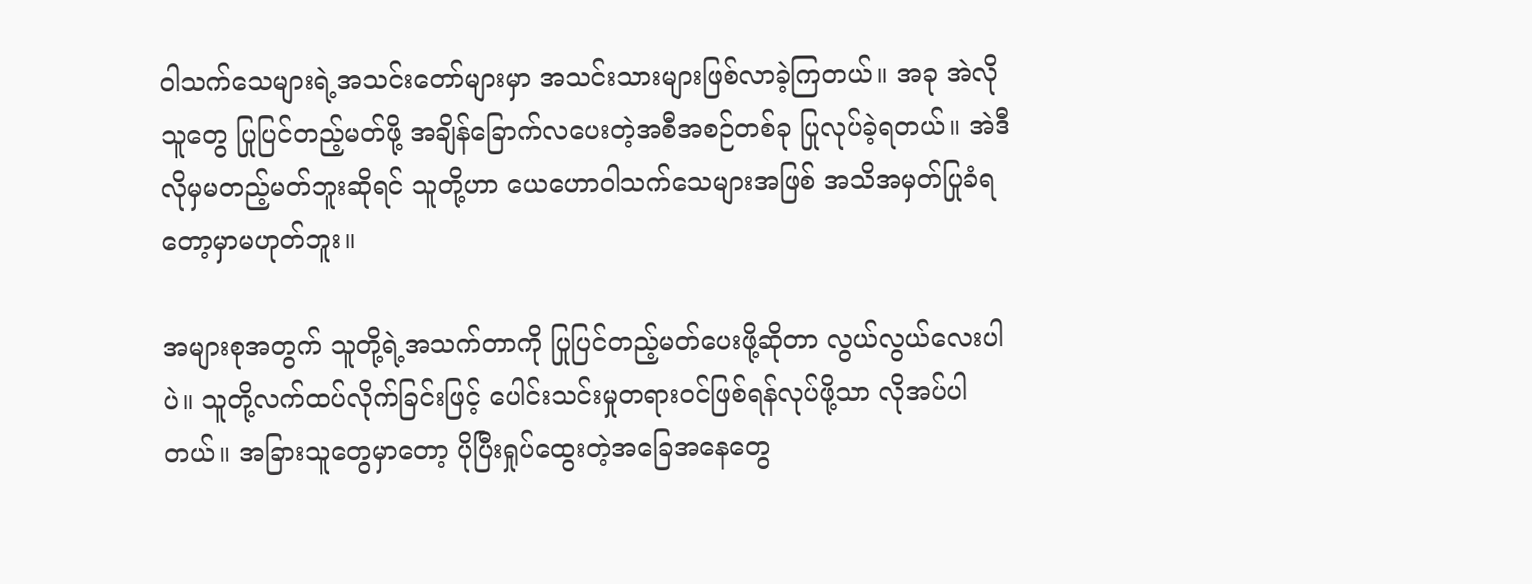ဝါသက်သေများရဲ့အသင်းတော်များမှာ အသင်းသားများဖြစ်လာခဲ့ကြတယ်။ အခု အဲလိုသူတွေ ပြုပြင်တည့်မတ်ဖို့ အချိန်ခြောက်လပေးတဲ့အစီအစဉ်တစ်ခု ပြုလုပ်ခဲ့ရတယ်။ အဲဒီလိုမှမတည့်မတ်ဘူးဆိုရင် သူတို့ဟာ ယေဟောဝါသက်သေများအဖြစ် အသိအမှတ်ပြုခံရတော့မှာမဟုတ်ဘူး။

အများစုအတွက် သူတို့ရဲ့အသက်တာကို ပြုပြင်တည့်မတ်ပေးဖို့ဆိုတာ လွယ်လွယ်လေးပါပဲ။ သူတို့လက်ထပ်လိုက်ခြင်းဖြင့် ပေါင်းသင်းမှုတရားဝင်ဖြစ်ရန်လုပ်ဖို့သာ လိုအပ်ပါတယ်။ အခြားသူတွေမှာတော့ ပိုပြီးရှုပ်ထွေးတဲ့အခြေအနေတွေ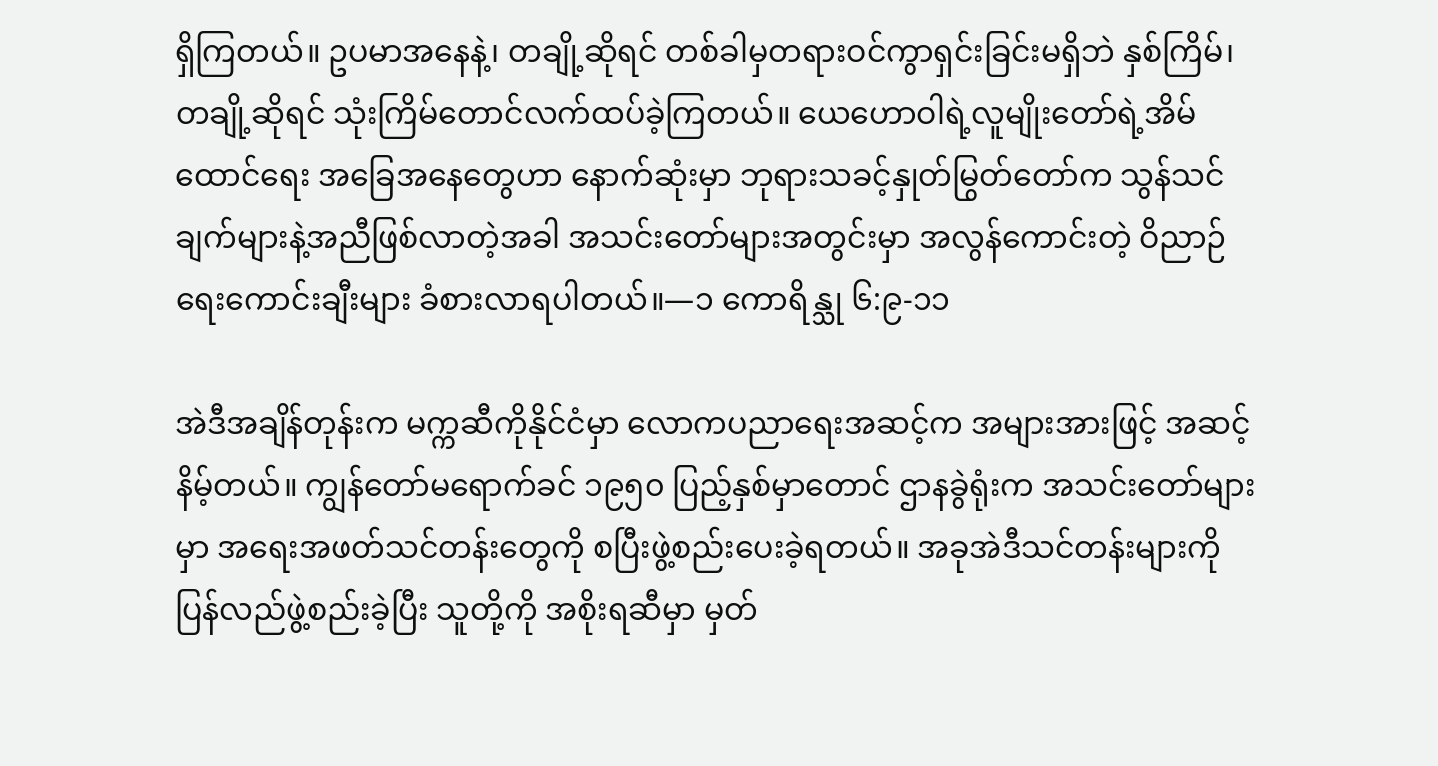ရှိကြတယ်။ ဥပမာအနေနဲ့၊ တချို့ဆိုရင် တစ်ခါမှတရားဝင်ကွာရှင်းခြင်းမရှိဘဲ နှစ်ကြိမ်၊ တချို့ဆိုရင် သုံးကြိမ်တောင်လက်ထပ်ခဲ့ကြတယ်။ ယေဟောဝါရဲ့လူမျိုးတော်ရဲ့အိမ်ထောင်ရေး အခြေအနေတွေဟာ နောက်ဆုံးမှာ ဘုရားသခင့်နှုတ်မြွတ်တော်က သွန်သင်ချက်များနဲ့အညီဖြစ်လာတဲ့အခါ အသင်းတော်များအတွင်းမှာ အလွန်ကောင်းတဲ့ ဝိညာဉ်ရေးကောင်းချီးများ ခံစားလာရပါတယ်။—၁ ကောရိန္သု ၆:၉-၁၁

အဲဒီအချိန်တုန်းက မက္ကဆီကိုနိုင်ငံမှာ လောကပညာရေးအဆင့်က အများအားဖြင့် အဆင့်နိမ့်တယ်။ ကျွန်တော်မရောက်ခင် ၁၉၅၀ ပြည့်နှစ်မှာတောင် ဌာနခွဲရုံးက အသင်းတော်များမှာ အရေးအဖတ်သင်တန်းတွေကို စပြီးဖွဲ့စည်းပေးခဲ့ရတယ်။ အခုအဲဒီသင်တန်းများကို ပြန်လည်ဖွဲ့စည်းခဲ့ပြီး သူတို့ကို အစိုးရဆီမှာ မှတ်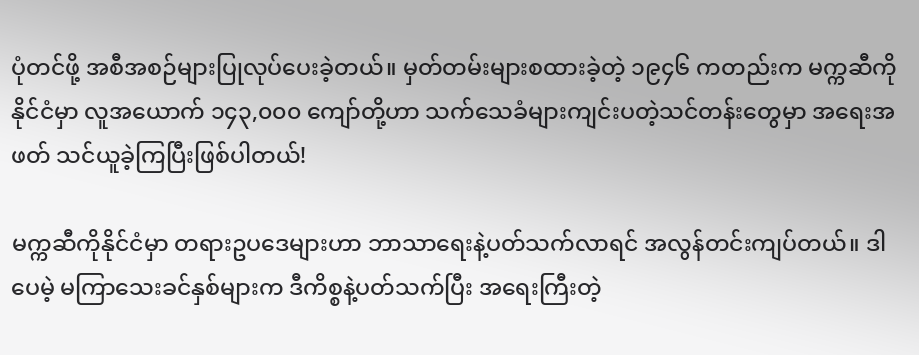ပုံတင်ဖို့ အစီအစဉ်များပြုလုပ်ပေးခဲ့တယ်။ မှတ်တမ်းများစထားခဲ့တဲ့ ၁၉၄၆ ကတည်းက မက္ကဆီကိုနိုင်ငံမှာ လူအယောက် ၁၄၃,၀၀၀ ကျော်တို့ဟာ သက်သေခံများကျင်းပတဲ့သင်တန်းတွေမှာ အရေးအဖတ် သင်ယူခဲ့ကြပြီးဖြစ်ပါတယ်!

မက္ကဆီကိုနိုင်ငံမှာ တရားဥပဒေများဟာ ဘာသာရေးနဲ့ပတ်သက်လာရင် အလွန်တင်းကျပ်တယ်။ ဒါပေမဲ့ မကြာသေးခင်နှစ်များက ဒီကိစ္စနဲ့ပတ်သက်ပြီး အရေးကြီးတဲ့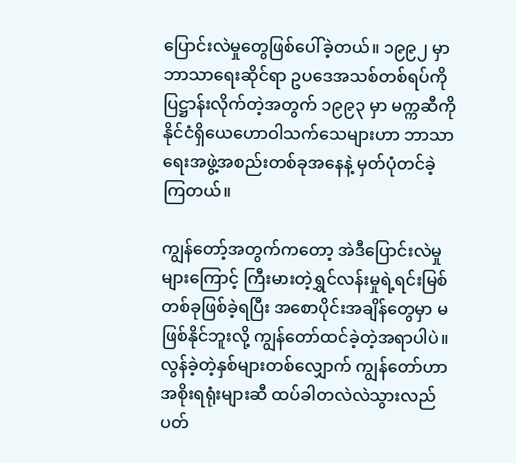ပြောင်းလဲမှုတွေဖြစ်ပေါ်ခဲ့တယ်။ ၁၉၉၂ မှာ ဘာသာရေးဆိုင်ရာ ဥပဒေအသစ်တစ်ရပ်ကို ပြဋ္ဌာန်းလိုက်တဲ့အတွက် ၁၉၉၃ မှာ မက္ကဆီကိုနိုင်ငံရှိယေဟောဝါသက်သေများဟာ ဘာသာရေးအဖွဲ့အစည်းတစ်ခုအနေနဲ့ မှတ်ပုံတင်ခဲ့ကြတယ်။

ကျွန်တော့်အတွက်ကတော့ အဲဒီပြောင်းလဲမှုများကြောင့် ကြီးမားတဲ့ရွှင်လန်းမှုရဲ့ရင်းမြစ်တစ်ခုဖြစ်ခဲ့ရပြီး အစောပိုင်းအချိန်တွေမှာ မဖြစ်နိုင်ဘူးလို့ ကျွန်တော်ထင်ခဲ့တဲ့အရာပါပဲ။ လွန်ခဲ့တဲ့နှစ်များတစ်လျှောက် ကျွန်တော်ဟာ အစိုးရရုံးများဆီ ထပ်ခါတလဲလဲသွားလည်ပတ်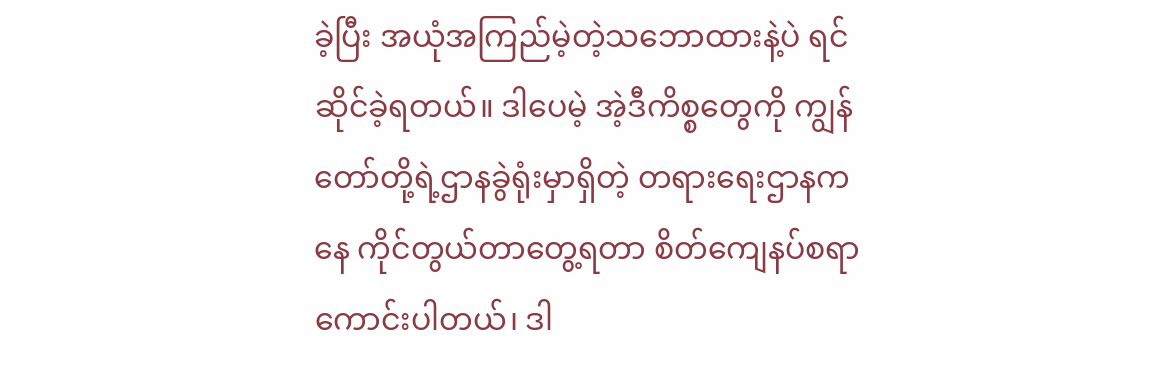ခဲ့ပြီး အယုံအကြည်မဲ့တဲ့သဘောထားနဲ့ပဲ ရင်ဆိုင်ခဲ့ရတယ်။ ဒါပေမဲ့ အဲ့ဒီကိစ္စတွေကို ကျွန်တော်တို့ရဲ့ဌာနခွဲရုံးမှာရှိတဲ့ တရားရေးဌာနကနေ ကိုင်တွယ်တာတွေ့ရတာ စိတ်ကျေနပ်စရာကောင်းပါတယ်၊ ဒါ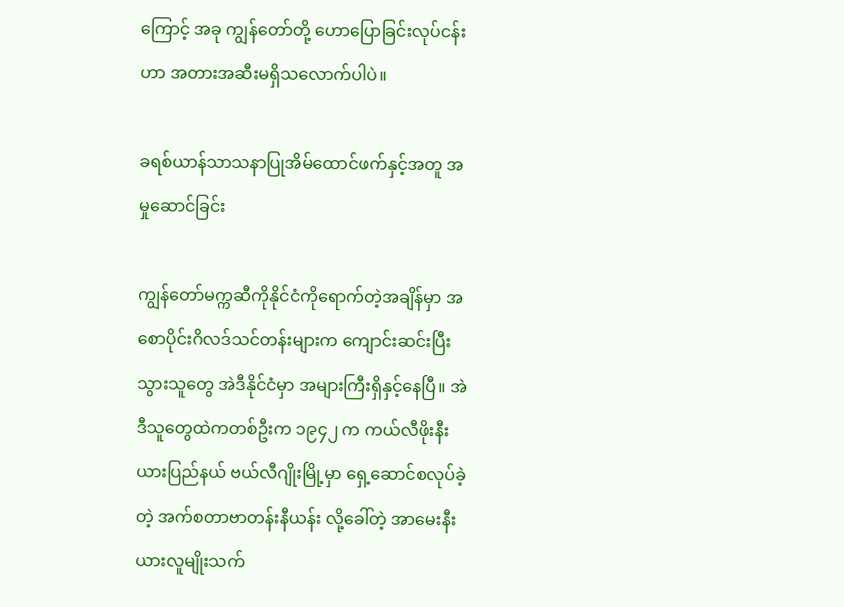ကြောင့် အခု ကျွန်တော်တို့ ဟောပြောခြင်းလုပ်ငန်းဟာ အတားအဆီးမရှိသလောက်ပါပဲ။

ခရစ်ယာန်သာသနာပြုအိမ်ထောင်ဖက်နှင့်အတူ အမှုဆောင်ခြင်း

ကျွန်တော်မက္ကဆီကိုနိုင်ငံကိုရောက်တဲ့အချိန်မှာ အစောပိုင်းဂိလဒ်သင်တန်းများက ကျောင်းဆင်းပြီးသွားသူတွေ အဲဒီနိုင်ငံမှာ အများကြီးရှိနှင့်နေပြီ။ အဲဒီသူတွေထဲကတစ်ဦးက ၁၉၄၂ က ကယ်လီဖိုးနီးယားပြည်နယ် ဗယ်လီဂျိုးမြို့မှာ ရှေ့ဆောင်စလုပ်ခဲ့တဲ့ အက်စတာဗာတန်းနီယန်း လို့ခေါ်တဲ့ အာမေးနီးယားလူမျိုးသက်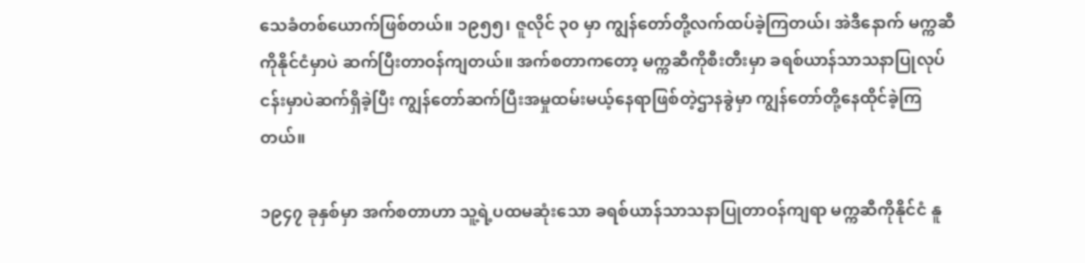သေခံတစ်ယောက်ဖြစ်တယ်။ ၁၉၅၅၊ ဇူလိုင် ၃၀ မှာ ကျွန်တော်တို့လက်ထပ်ခဲ့ကြတယ်၊ အဲဒီနောက် မက္ကဆီကိုနိုင်ငံမှာပဲ ဆက်ပြီးတာဝန်ကျတယ်။ အက်စတာကတော့ မက္ကဆီကိုစီးတီးမှာ ခရစ်ယာန်သာသနာပြုလုပ်ငန်းမှာပဲဆက်ရှိခဲ့ပြီး ကျွန်တော်ဆက်ပြီးအမှုထမ်းမယ့်နေရာဖြစ်တဲ့ဌာနခွဲမှာ ကျွန်တော်တို့နေထိုင်ခဲ့ကြတယ်။

၁၉၄၇ ခုနှစ်မှာ အက်စတာဟာ သူ့ရဲ့ပထမဆုံးသော ခရစ်ယာန်သာသနာပြုတာဝန်ကျရာ မက္ကဆီကိုနိုင်ငံ နူ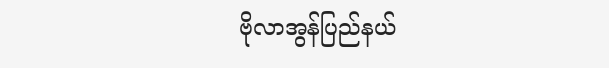ဗိုလာအွန်ပြည်နယ်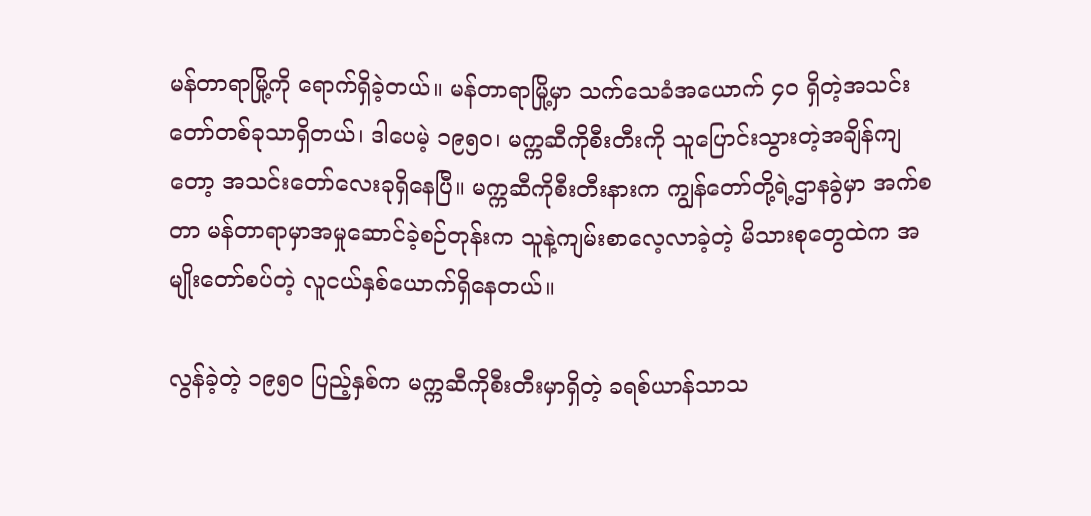မန်တာရာမြို့ကို ရောက်ရှိခဲ့တယ်။ မန်တာရာမြို့မှာ သက်သေခံအယောက် ၄၀ ရှိတဲ့အသင်းတော်တစ်ခုသာရှိတယ်၊ ဒါပေမဲ့ ၁၉၅၀၊ မက္ကဆီကိုစီးတီးကို သူပြောင်းသွားတဲ့အချိန်ကျတော့ အသင်းတော်လေးခုရှိနေပြီ။ မက္ကဆီကိုစီးတီးနားက ကျွန်တော်တို့ရဲ့ဌာနခွဲမှာ အက်စတာ မန်တာရာမှာအမှုဆောင်ခဲ့စဉ်တုန်းက သူနဲ့ကျမ်းစာလေ့လာခဲ့တဲ့ မိသားစုတွေထဲက အမျိုးတော်စပ်တဲ့ လူငယ်နှစ်ယောက်ရှိနေတယ်။

လွန်ခဲ့တဲ့ ၁၉၅၀ ပြည့်နှစ်က မက္ကဆီကိုစီးတီးမှာရှိတဲ့ ခရစ်ယာန်သာသ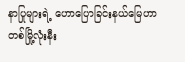နာပြုများရဲ့ ဟောပြောခြင်းနယ်မြေဟာ တစ်မြို့လုံးနီး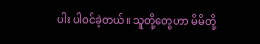ပါး ပါဝင်ခဲ့တယ်။ သူတို့တွေဟာ မိမိတို့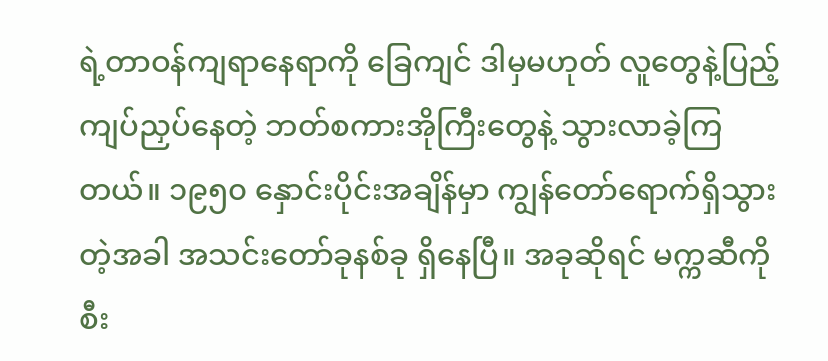ရဲ့တာဝန်ကျရာနေရာကို ခြေကျင် ဒါမှမဟုတ် လူတွေနဲ့ပြည့်ကျပ်ညှပ်နေတဲ့ ဘတ်စကားအိုကြီးတွေနဲ့ သွားလာခဲ့ကြတယ်။ ၁၉၅၀ နှောင်းပိုင်းအချိန်မှာ ကျွန်တော်ရောက်ရှိသွားတဲ့အခါ အသင်းတော်ခုနစ်ခု ရှိနေပြီ။ အခုဆိုရင် မက္ကဆီကိုစီး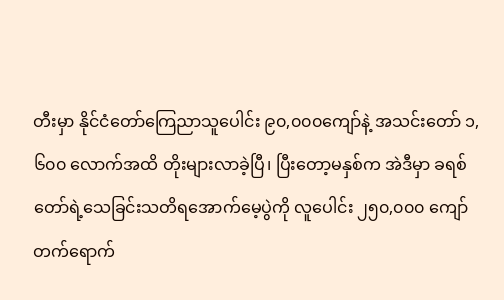တီးမှာ နိုင်ငံတော်ကြေညာသူပေါင်း ၉၀,၀၀၀ကျော်နဲ့ အသင်းတော် ၁,၆၀၀ လောက်အထိ တိုးများလာခဲ့ပြီ၊ ပြီးတော့မနှစ်က အဲဒီမှာ ခရစ်တော်ရဲ့သေခြင်းသတိရအောက်မေ့ပွဲကို လူပေါင်း ၂၅၀,၀၀၀ ကျော်တက်ရောက်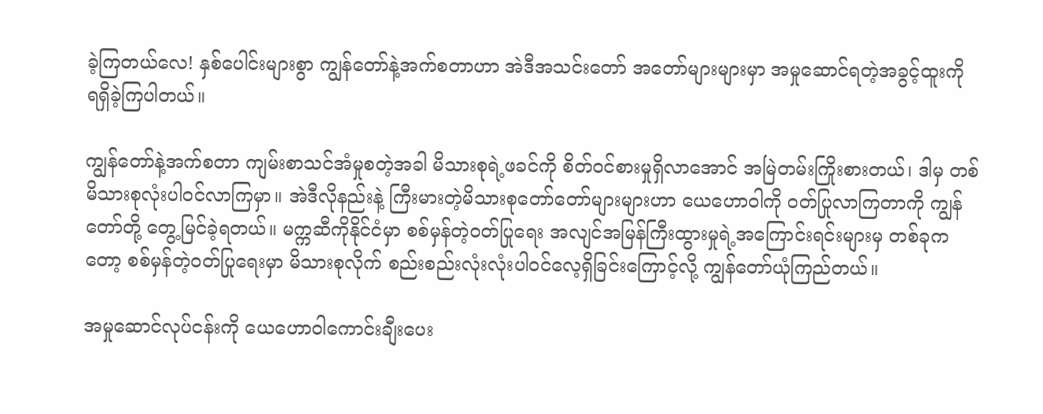ခဲ့ကြတယ်လေ! နှစ်ပေါင်းများစွာ ကျွန်တော်နဲ့အက်စတာဟာ အဲဒီအသင်းတော် အတော်များများမှာ အမှုဆောင်ရတဲ့အခွင့်ထူးကို ရရှိခဲ့ကြပါတယ်။

ကျွန်တော်နဲ့အက်စတာ ကျမ်းစာသင်အံမှုစတဲ့အခါ မိသားစုရဲ့ဖခင်ကို စိတ်ဝင်စားမှုရှိလာအောင် အမြဲတမ်းကြိုးစားတယ်၊ ဒါမှ တစ်မိသားစုလုံးပါဝင်လာကြမှာ။ အဲဒီလိုနည်းနဲ့ ကြီးမားတဲ့မိသားစုတော်တော်များများဟာ ယေဟောဝါကို ဝတ်ပြုလာကြတာကို ကျွန်တော်တို့ တွေ့မြင်ခဲ့ရတယ်။ မက္ကဆီကိုနိုင်ငံမှာ စစ်မှန်တဲ့ဝတ်ပြုရေး အလျင်အမြန်ကြီးထွားမှုရဲ့အကြောင်းရင်းများမှ တစ်ခုကတော့ စစ်မှန်တဲ့ဝတ်ပြုရေးမှာ မိသားစုလိုက် စည်းစည်းလုံးလုံးပါဝင်လေ့ရှိခြင်းကြောင့်လို့ ကျွန်တော်ယုံကြည်တယ်။

အမှုဆောင်လုပ်ငန်းကို ယေဟောဝါကောင်းချီးပေး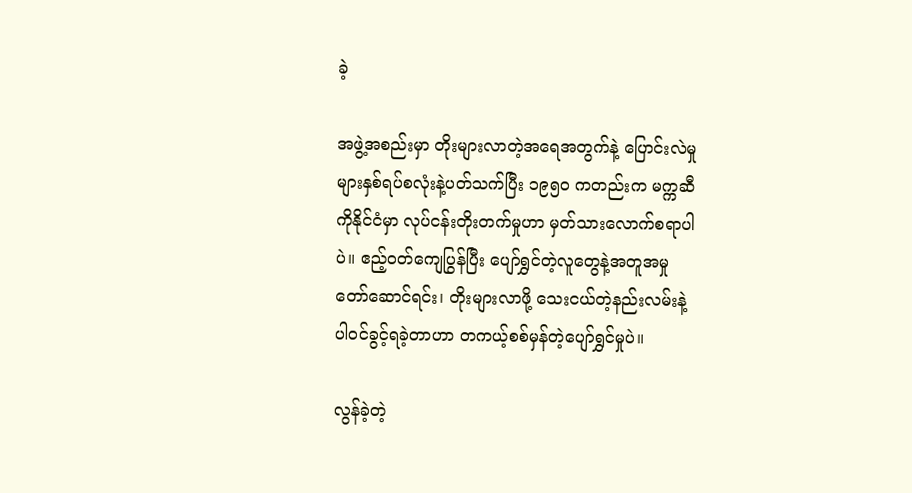ခဲ့

အဖွဲ့အစည်းမှာ တိုးများလာတဲ့အရေအတွက်နဲ့ ပြောင်းလဲမှုများနှစ်ရပ်စလုံးနဲ့ပတ်သက်ပြီး ၁၉၅၀ ကတည်းက မက္ကဆီကိုနိုင်ငံမှာ လုပ်ငန်းတိုးတက်မှုဟာ မှတ်သားလောက်စရာပါပဲ။ ဧည့်ဝတ်ကျေပြွန်ပြီး ပျော်ရွှင်တဲ့လူတွေနဲ့အတူအမှုတော်ဆောင်ရင်း၊ တိုးများလာဖို့ သေးငယ်တဲ့နည်းလမ်းနဲ့ ပါဝင်ခွင့်ရခဲ့တာဟာ တကယ့်စစ်မှန်တဲ့ပျော်ရွှင်မှုပဲ။

လွန်ခဲ့တဲ့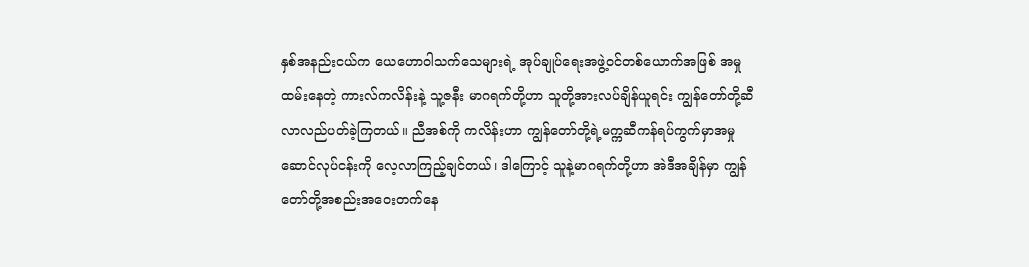နှစ်အနည်းငယ်က ယေဟောဝါသက်သေများရဲ့ အုပ်ချုပ်ရေးအဖွဲ့ဝင်တစ်ယောက်အဖြစ် အမှုထမ်းနေတဲ့ ကားလ်ကလိန်းနဲ့ သူ့ဇနီး မာဂရက်တို့ဟာ သူတို့အားလပ်ချိန်ယူရင်း ကျွန်တော်တို့ဆီလာလည်ပတ်ခဲ့ကြတယ်။ ညီအစ်ကို ကလိန်းဟာ ကျွန်တော်တို့ရဲ့မက္ကဆီကန်ရပ်ကွက်မှာအမှုဆောင်လုပ်ငန်းကို လေ့လာကြည့်ချင်တယ်၊ ဒါကြောင့် သူနဲ့မာဂရက်တို့ဟာ အဲဒီအချိန်မှာ ကျွန်တော်တို့အစည်းအဝေးတက်နေ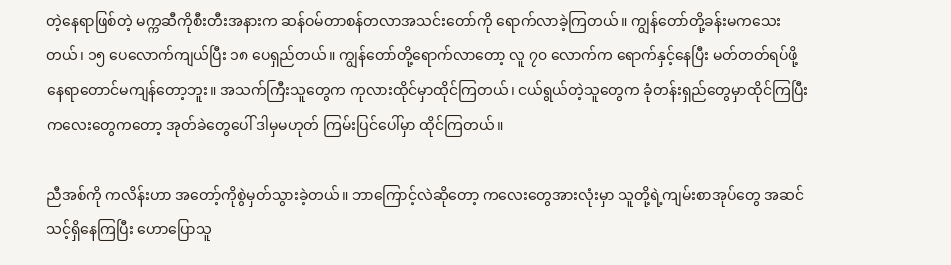တဲ့နေရာဖြစ်တဲ့ မက္ကဆီကိုစီးတီးအနားက ဆန်ဝမ်တာစန်တလာအသင်းတော်ကို ရောက်လာခဲ့ကြတယ်။ ကျွန်တော်တို့ခန်းမကသေးတယ်၊ ၁၅ ပေလောက်ကျယ်ပြီး ၁၈ ပေရှည်တယ်။ ကျွန်တော်တို့ရောက်လာတော့ လူ ၇၀ လောက်က ရောက်နှင့်နေပြီး မတ်တတ်ရပ်ဖို့နေရာတောင်မကျန်တော့ဘူး။ အသက်ကြီးသူတွေက ကုလားထိုင်မှာထိုင်ကြတယ်၊ ငယ်ရွယ်တဲ့သူတွေက ခုံတန်းရှည်တွေမှာထိုင်ကြပြီး ကလေးတွေကတော့ အုတ်ခဲတွေပေါ် ဒါမှမဟုတ် ကြမ်းပြင်ပေါ်မှာ ထိုင်ကြတယ်။

ညီအစ်ကို ကလိန်းဟာ အတော့်ကိုစွဲမှတ်သွားခဲ့တယ်။ ဘာကြောင့်လဲဆိုတော့ ကလေးတွေအားလုံးမှာ သူတို့ရဲ့ကျမ်းစာအုပ်တွေ အဆင်သင့်ရှိနေကြပြီး ဟောပြောသူ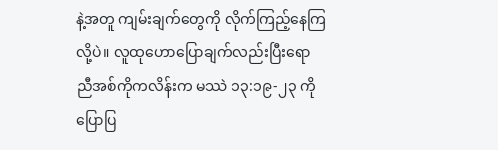နဲ့အတူ ကျမ်းချက်တွေကို လိုက်ကြည့်နေကြလို့ပဲ။ လူထုဟောပြောချက်လည်းပြီးရော ညီအစ်ကိုကလိန်းက မဿဲ ၁၃:၁၉-၂၃ ကိုပြောပြ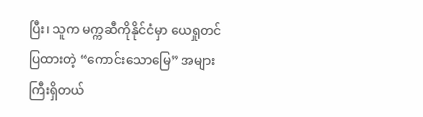ပြီး၊ သူက မက္ကဆီကိုနိုင်ငံမှာ ယေရှုတင်ပြထားတဲ့ “ကောင်းသောမြေ” အများကြီးရှိတယ်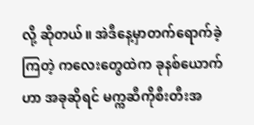လို့ ဆိုတယ်။ အဲဒီနေ့မှာတက်ရောက်ခဲ့ကြတဲ့ ကလေးတွေထဲက ခုနစ်ယောက်ဟာ အခုဆိုရင် မက္ကဆီကိုစီးတီးအ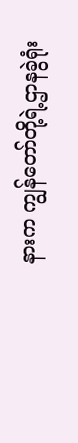နားက ကျွန်တော်တို့ရဲ့ဌာနခွဲရုံး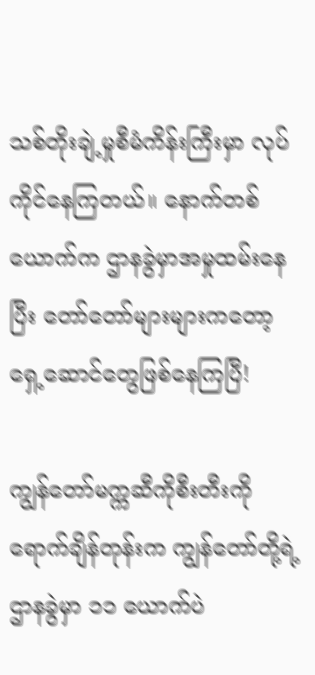သစ်တိုးချဲ့မှုစီမံကိန်းကြီးမှာ လုပ်ကိုင်နေကြတယ်။ နောက်တစ်ယောက်က ဌာနခွဲမှာအမှုထမ်းနေပြီး တော်တော်များများကတော့ ရှေ့ဆောင်တွေဖြစ်နေကြပြီ!

ကျွန်တော်မက္ကဆီကိုစီးတီးကိုရောက်ချိန်တုန်းက ကျွန်တော်တို့ရဲ့ဌာနခွဲမှာ ၁၁ ယောက်ပဲ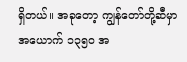ရှိတယ်။ အခုတော့ ကျွန်တော်တို့ဆီမှာ အယောက် ၁၃၅၀ အ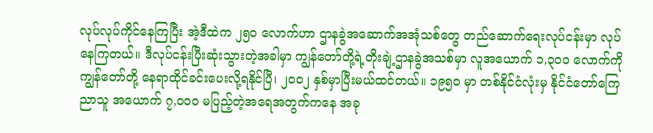လုပ်လုပ်ကိုင်နေကြပြီး အဲ့ဒီထဲက ၂၅၀ လောက်ဟာ ဌာနခွဲအဆောက်အအုံသစ်တွေ တည်ဆောက်ရေးလုပ်ငန်းမှာ လုပ်နေကြတယ်။ ဒီလုပ်ငန်းပြီးဆုံးသွားတဲ့အခါမှာ ကျွန်တော်တို့ရဲ့တိုးချဲ့ဌာနခွဲအသစ်မှာ လူအယောက် ၁,၃၀၀ လောက်ကို ကျွန်တော်တို့ နေရာထိုင်ခင်းပေးလို့ရနိုင်ပြီ၊ ၂၀၀၂ နှစ်မှာပြီးမယ်ထင်တယ်။ ၁၉၅၀ မှာ တစ်နိုင်ငံလုံးမှ နိုင်ငံတော်ကြေညာသူ အယောက် ၇,၀၀၀ မပြည့်တဲ့အရေအတွက်ကနေ အခု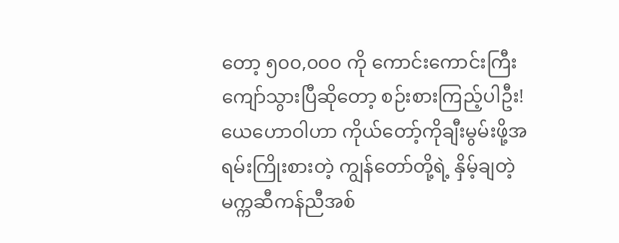တော့ ၅၀၀,၀၀၀ ကို ကောင်းကောင်းကြီးကျော်သွားပြီဆိုတော့ စဉ်းစားကြည့်ပါဦး! ယေဟောဝါဟာ ကိုယ်တော့်ကိုချီးမွမ်းဖို့အရမ်းကြိုးစားတဲ့ ကျွန်တော်တို့ရဲ့ နှိမ့်ချတဲ့မက္ကဆီကန်ညီအစ်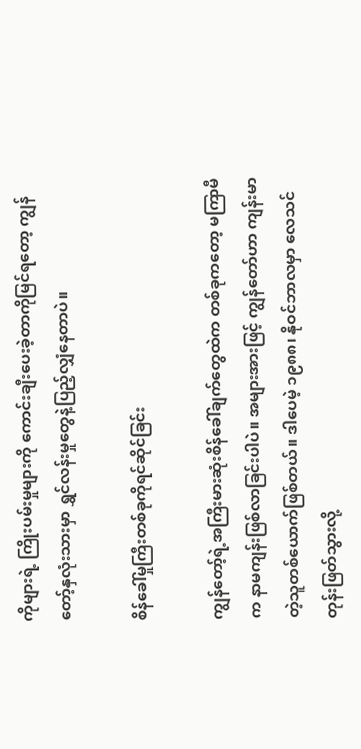ကိုများရဲ့ ကြိုးပမ်းမှုများကို ကောင်းချီးပေးခဲ့တာကိုမြင်ရတော့ ကျွန်တော့်နှလုံးသားမှာ ရွှင်လန်းမှုတွေနဲ့ပြည့်လျှံနေတာပဲ။

စိန်ခေါ်မှုကြီးတစ်ခုကိုရင်ဆိုင်ခြင်း

ကျွန်တော့်ရဲ့အကြီးမားဆုံးစိန်ခေါ်ချက်တွေထဲက တစ်ခုကတော့ မကြာမီက နာမကျန်းဖြစ်လာခြင်းပါပဲ။ အများအားဖြင့် ကျွန်တော်ဟာ ကျန်းမာတဲ့သူတစ်ယောက်ဖြစ်တယ်။ ဒါပေမဲ့ ၁၉၈၈၊ နိုဝင်ဘာလမှာ လေသင်တုန်းဖြတ်သွားလို့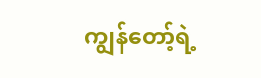ကျွန်တော့်ရဲ့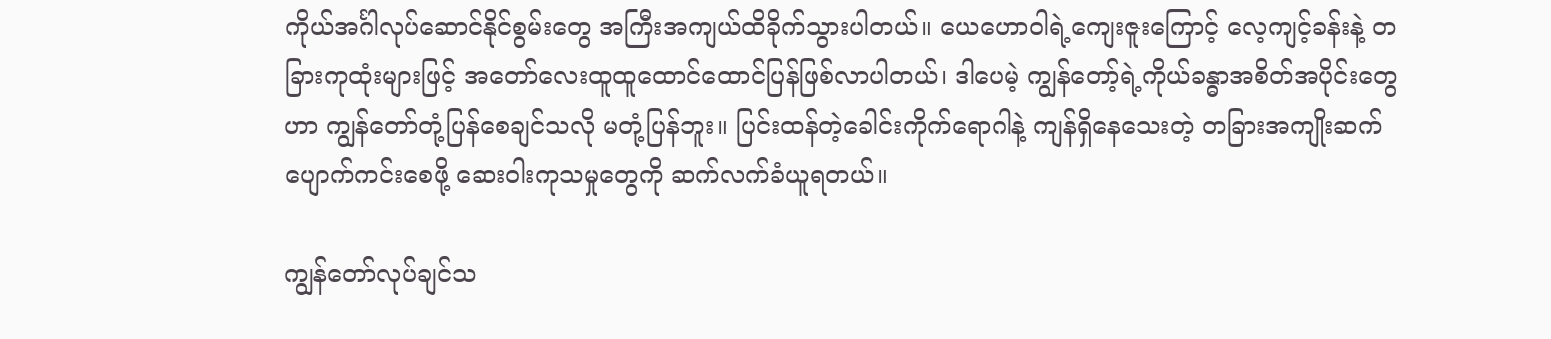ကိုယ်အင်္ဂါလုပ်ဆောင်နိုင်စွမ်းတွေ အကြီးအကျယ်ထိခိုက်သွားပါတယ်။ ယေဟောဝါရဲ့ကျေးဇူးကြောင့် လေ့ကျင့်ခန်းနဲ့ တခြားကုထုံးများဖြင့် အတော်လေးထူထူထောင်ထောင်ပြန်ဖြစ်လာပါတယ်၊ ဒါပေမဲ့ ကျွန်တော့်ရဲ့ကိုယ်ခန္ဓာအစိတ်အပိုင်းတွေဟာ ကျွန်တော်တုံ့ပြန်စေချင်သလို မတုံ့ပြန်ဘူး။ ပြင်းထန်တဲ့ခေါင်းကိုက်ရောဂါနဲ့ ကျန်ရှိနေသေးတဲ့ တခြားအကျိုးဆက်ပျောက်ကင်းစေဖို့ ဆေးဝါးကုသမှုတွေကို ဆက်လက်ခံယူရတယ်။

ကျွန်တော်လုပ်ချင်သ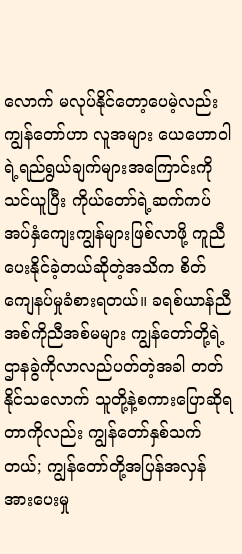လောက် မလုပ်နိုင်တော့ပေမဲ့လည်း ကျွန်တော်ဟာ လူအများ ယေဟောဝါရဲ့ရည်ရွယ်ချက်များအကြောင်းကို သင်ယူပြီး ကိုယ်တော်ရဲ့ဆက်ကပ်အပ်နှံကျေးကျွန်များဖြစ်လာဖို့ ကူညီပေးနိုင်ခဲ့တယ်ဆိုတဲ့အသိက စိတ်ကျေနပ်မှုခံစားရတယ်။ ခရစ်ယာန်ညီအစ်ကိုညီအစ်မများ ကျွန်တော်တို့ရဲ့ဌာနခွဲကိုလာလည်ပတ်တဲ့အခါ တတ်နိုင်သလောက် သူတို့နဲ့စကားပြောဆိုရတာကိုလည်း ကျွန်တော်နှစ်သက်တယ်; ကျွန်တော်တို့အပြန်အလှန်အားပေးမှု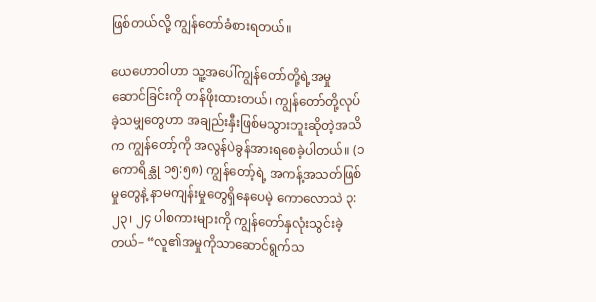ဖြစ်တယ်လို့ ကျွန်တော်ခံစားရတယ်။

ယေဟောဝါဟာ သူ့အပေါ်ကျွန်တော်တို့ရဲ့အမှုဆောင်ခြင်းကို တန်ဖိုးထားတယ်၊ ကျွန်တော်တို့လုပ်ခဲ့သမျှတွေဟာ အချည်းနှီးဖြစ်မသွားဘူးဆိုတဲ့အသိက ကျွန်တော့်ကို အလွန်ပဲခွန်အားရစေခဲ့ပါတယ်။ (၁ ကောရိန္သု ၁၅:၅၈) ကျွန်တော့်ရဲ့ အကန့်အသတ်ဖြစ်မှုတွေနဲ့ နာမကျန်းမှုတွေရှိနေပေမဲ့ ကောလောသဲ ၃:၂၃၊ ၂၄ ပါစကားများကို ကျွန်တော်နှလုံးသွင်းခဲ့တယ်– “လူ၏အမှုကိုသာဆောင်ရွက်သ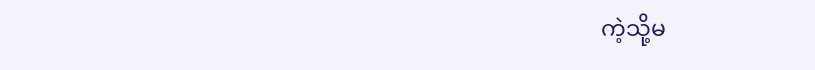ကဲ့သို့မ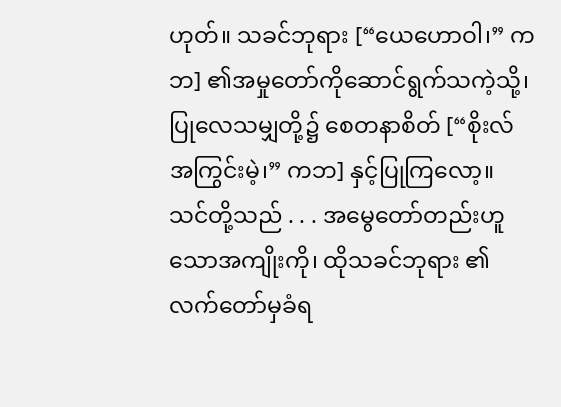ဟုတ်။ သခင်ဘုရား [“ယေဟောဝါ၊” ကဘ] ၏အမှုတော်ကိုဆောင်ရွက်သကဲ့သို့၊ ပြုလေသမျှတို့၌ စေတနာစိတ် [“စိုးလ်အကြွင်းမဲ့၊” ကဘ] နှင့်ပြုကြလော့။ သင်တို့သည် . . . အမွေတော်တည်းဟူသောအကျိုးကို၊ ထိုသခင်ဘုရား ၏လက်တော်မှခံရ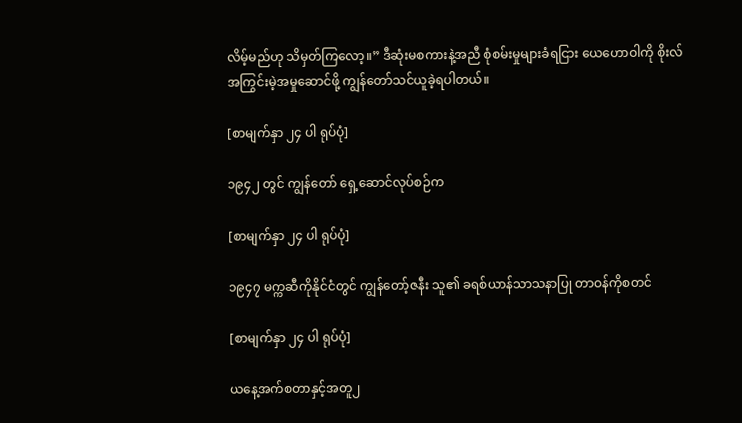လိမ့်မည်ဟု သိမှတ်ကြလော့။” ဒီဆုံးမစကားနဲ့အညီ စုံစမ်းမှုများခံရငြား ယေဟောဝါကို စိုးလ်အကြွင်းမဲ့အမှုဆောင်ဖို့ ကျွန်တော်သင်ယူခဲ့ရပါတယ်။

[စာမျက်နှာ ၂၄ ပါ ရုပ်ပုံ]

၁၉၄၂ တွင် ကျွန်တော် ရှေ့ဆောင်လုပ်စဉ်က

[စာမျက်နှာ ၂၄ ပါ ရုပ်ပုံ]

၁၉၄၇ မက္ကဆီကိုနိုင်ငံတွင် ကျွန်တော့်ဇနီး သူ၏ ခရစ်ယာန်သာသနာပြု တာဝန်ကိုစတင်

[စာမျက်နှာ ၂၄ ပါ ရုပ်ပုံ]

ယနေ့အက်စတာနှင့်အတူ၂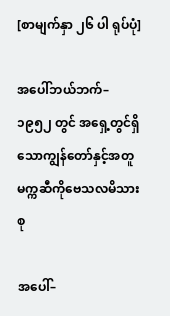[စာမျက်နှာ ၂၆ ပါ ရုပ်ပုံ]

အပေါ်ဘယ်ဘက်– ၁၉၅၂ တွင် အရှေ့တွင်ရှိသောကျွန်တော်နှင့်အတူ မက္ကဆီကိုဗေသလမိသားစု

အပေါ်–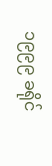၁၉၉၉ ခရိုင်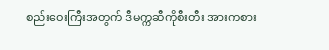စည်းဝေးကြီးအတွက် ဒီမက္ကဆီကိုစီးတီး အားကစား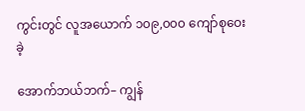ကွင်းတွင် လူအယောက် ၁၀၉,၀၀၀ ကျော်စုဝေးခဲ့

အောက်ဘယ်ဘက်– ကျွန်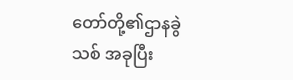တော်တို့၏ဌာနခွဲသစ် အခုပြီး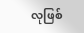လုဖြစ်